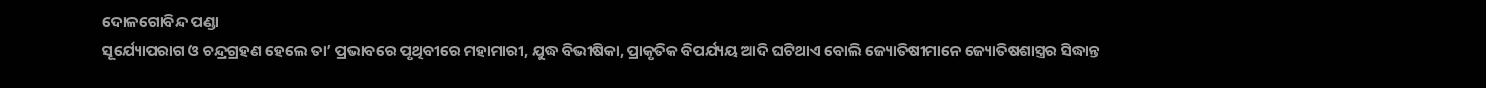ଦୋଳଗୋବିନ୍ଦ ପଣ୍ଡା
ସୂର୍ଯ୍ୟୋପରାଗ ଓ ଚନ୍ଦ୍ରଗ୍ରହଣ ହେଲେ ତା’ ପ୍ରଭାବରେ ପୃଥିବୀରେ ମହାମାରୀ, ଯୁଦ୍ଧ ବିଭୀଷିକା, ପ୍ରାକୃତିକ ବିପର୍ଯ୍ୟୟ ଆଦି ଘଟିଥାଏ ବୋଲି ଜ୍ୟୋତିଷୀମାନେ ଜ୍ୟୋତିଷଶାସ୍ତ୍ରର ସିଦ୍ଧାନ୍ତ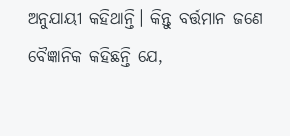ଅନୁଯାୟୀ କହିଥାନ୍ତି। କିନ୍ତୁ ବର୍ତ୍ତମାନ ଜଣେ ବୈଜ୍ଞାନିକ କହିଛନ୍ତି ଯେ,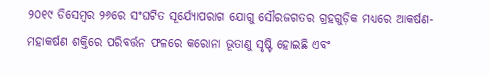୨୦୧୯ ଡିସେମ୍ବର ୨୬ରେ ସଂଘଟିତ ସୂର୍ଯ୍ୟୋପରାଗ ଯୋଗୁ ସୌରଜଗତର ଗ୍ରହଗୁଡ଼ିକ ମଧ୍ୟରେ ଆକର୍ଷଣ-ମହାକର୍ଷଣ ଶକ୍ତିରେ ପରିବର୍ତ୍ତନ ଫଳରେ କରୋନା ଭୂତାଣୁ ସୃଷ୍ଟି ହୋଇଛି ଏବଂ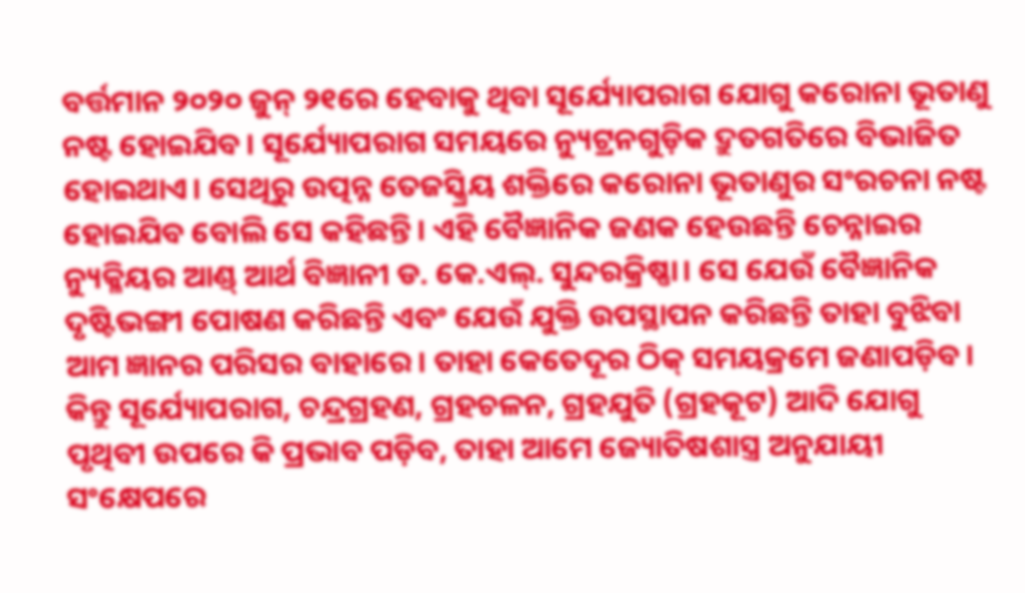ବର୍ତ୍ତମାନ ୨୦୨୦ ଜୁନ୍ ୨୧ରେ ହେବାକୁ ଥିବା ସୂର୍ଯ୍ୟୋପରାଗ ଯୋଗୁ କରୋନା ଭୂତାଣୁ ନଷ୍ଟ ହୋଇଯିବ। ସୂର୍ଯ୍ୟୋପରାଗ ସମୟରେ ନ୍ୟୁଟ୍ରନଗୁଡ଼ିକ ଦ୍ରୁତଗତିରେ ବିଭାଜିତ ହୋଇଥାଏ। ସେଥିରୁ ଉତ୍ପନ୍ନ ତେଜସ୍କ୍ରିୟ ଶକ୍ତିରେ କରୋନା ଭୂତାଣୁର ସଂରଚନା ନଷ୍ଟ ହୋଇଯିବ ବୋଲି ସେ କହିଛନ୍ତି। ଏହି ବୈଜ୍ଞାନିକ ଜଣକ ହେଉଛନ୍ତି ଚେନ୍ନାଇର ନ୍ୟୁକ୍ଳିୟର ଆଣ୍ଡ୍ ଆର୍ଥ ବିଜ୍ଞାନୀ ଡ. କେ.ଏଲ୍. ସୁନ୍ଦରକ୍ରିଷ୍ଣା। ସେ ଯେଉଁ ବୈଜ୍ଞାନିକ ଦୃଷ୍ଟିଭଙ୍ଗୀ ପୋଷଣ କରିଛନ୍ତି ଏବଂ ଯେଉଁ ଯୁକ୍ତି ଉପସ୍ଥାପନ କରିଛନ୍ତି ତାହା ବୁଝିବା ଆମ ଜ୍ଞାନର ପରିସର ବାହାରେ। ତାହା କେତେଦୂର ଠିକ୍ ସମୟକ୍ରମେ ଜଣାପଡ଼ିବ। କିନ୍ତୁ ସୂର୍ଯ୍ୟୋପରାଗ, ଚନ୍ଦ୍ରଗ୍ରହଣ, ଗ୍ରହଚଳନ, ଗ୍ରହଯୁତି (ଗ୍ରହକୂଟ) ଆଦି ଯୋଗୁ ପୃଥିବୀ ଉପରେ କି ପ୍ରଭାବ ପଡ଼ିବ, ତାହା ଆମେ ଜ୍ୟୋତିଷଶାସ୍ତ୍ର ଅନୁଯାୟୀ ସଂକ୍ଷେପରେ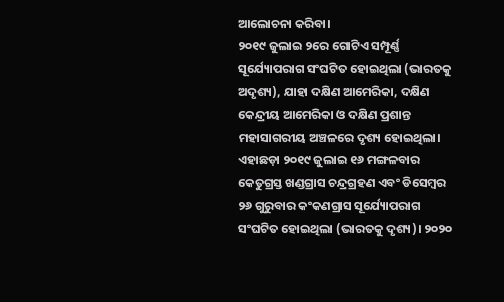ଆଲୋଚନା କରିବା।
୨୦୧୯ ଜୁଲାଇ ୨ରେ ଗୋଟିଏ ସମ୍ପୂର୍ଣ୍ଣ ସୂର୍ଯ୍ୟୋପରାଗ ସଂଘଟିତ ହୋଇଥିଲା (ଭାରତକୁ ଅଦୃଶ୍ୟ), ଯାହା ଦକ୍ଷିଣ ଆମେରିକା, ଦକ୍ଷିଣ କେନ୍ଦ୍ରୀୟ ଆମେରିକା ଓ ଦକ୍ଷିଣ ପ୍ରଶାନ୍ତ ମହାସାଗରୀୟ ଅଞ୍ଚଳରେ ଦୃଶ୍ୟ ହୋଇଥିଲା। ଏହାଛଡ଼ା ୨୦୧୯ ଜୁଲାଇ ୧୬ ମଙ୍ଗଳବାର କେତୁଗ୍ରସ୍ତ ଖଣ୍ଡଗ୍ରାସ ଚନ୍ଦ୍ରଗ୍ରହଣ ଏବଂ ଡିସେମ୍ବର ୨୬ ଗୁରୁବାର କଂକଣଗ୍ରାସ ସୂର୍ଯ୍ୟୋପରାଗ ସଂଘଟିତ ହୋଇଥିଲା (ଭାରତକୁ ଦୃଶ୍ୟ)। ୨୦୨୦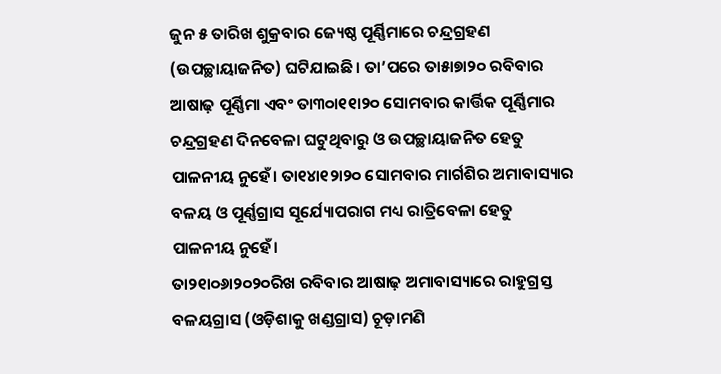ଜୁନ ୫ ତାରିଖ ଶୁକ୍ରବାର ଜ୍ୟେଷ୍ଠ ପୂର୍ଣ୍ଣିମାରେ ଚନ୍ଦ୍ରଗ୍ରହଣ (ଉପଚ୍ଛାୟାଜନିତ) ଘଟିଯାଇଛି। ତା’ପରେ ତା୫ା୭ା୨୦ ରବିବାର ଆଷାଢ଼ ପୂର୍ଣ୍ଣିମା ଏବଂ ତା୩୦ା୧୧ା୨୦ ସୋମବାର କାର୍ତ୍ତିକ ପୂର୍ଣ୍ଣିମାର ଚନ୍ଦ୍ରଗ୍ରହଣ ଦିନବେଳା ଘଟୁଥିବାରୁ ଓ ଉପଚ୍ଛାୟାଜନିତ ହେତୁ ପାଳନୀୟ ନୁହେଁ। ତା୧୪ା୧୨ା୨୦ ସୋମବାର ମାର୍ଗଶିର ଅମାବାସ୍ୟାର ବଳୟ ଓ ପୂର୍ଣ୍ଣଗ୍ରାସ ସୂର୍ଯ୍ୟୋପରାଗ ମଧ୍ୟ ରାତ୍ରିବେଳା ହେତୁ ପାଳନୀୟ ନୁହେଁ।
ତା୨୧ା୦୬ା୨୦୨୦ରିଖ ରବିବାର ଆଷାଢ଼ ଅମାବାସ୍ୟାରେ ରାହୁଗ୍ରସ୍ତ ବଳୟଗ୍ରାସ (ଓଡ଼ିଶାକୁ ଖଣ୍ଡଗ୍ରାସ) ଚୂଡ଼ାମଣି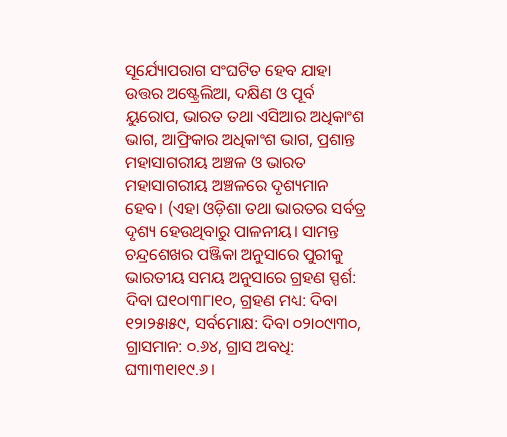ସୂର୍ଯ୍ୟୋପରାଗ ସଂଘଟିତ ହେବ ଯାହା ଉତ୍ତର ଅଷ୍ଟ୍ରେଲିଆ, ଦକ୍ଷିଣ ଓ ପୂର୍ବ ୟୁରୋପ, ଭାରତ ତଥା ଏସିଆର ଅଧିକାଂଶ ଭାଗ, ଆଫ୍ରିକାର ଅଧିକାଂଶ ଭାଗ, ପ୍ରଶାନ୍ତ ମହାସାଗରୀୟ ଅଞ୍ଚଳ ଓ ଭାରତ ମହାସାଗରୀୟ ଅଞ୍ଚଳରେ ଦୃଶ୍ୟମାନ ହେବ। (ଏହା ଓଡ଼ିଶା ତଥା ଭାରତର ସର୍ବତ୍ର ଦୃଶ୍ୟ ହେଉଥିବାରୁ ପାଳନୀୟ। ସାମନ୍ତ ଚନ୍ଦ୍ରଶେଖର ପଞ୍ଜିକା ଅନୁସାରେ ପୁରୀକୁ ଭାରତୀୟ ସମୟ ଅନୁସାରେ ଗ୍ରହଣ ସ୍ପର୍ଶ: ଦିବା ଘ୧୦ା୩୮ା୧୦, ଗ୍ରହଣ ମଧ୍ୟ: ଦିବା ୧୨ା୨୫ା୫୯, ସର୍ବମୋକ୍ଷ: ଦିବା ୦୨ା୦୯ା୩୦, ଗ୍ରାସମାନ: ୦.୬୪, ଗ୍ରାସ ଅବଧି: ଘ୩ା୩୧ା୧୯.୬।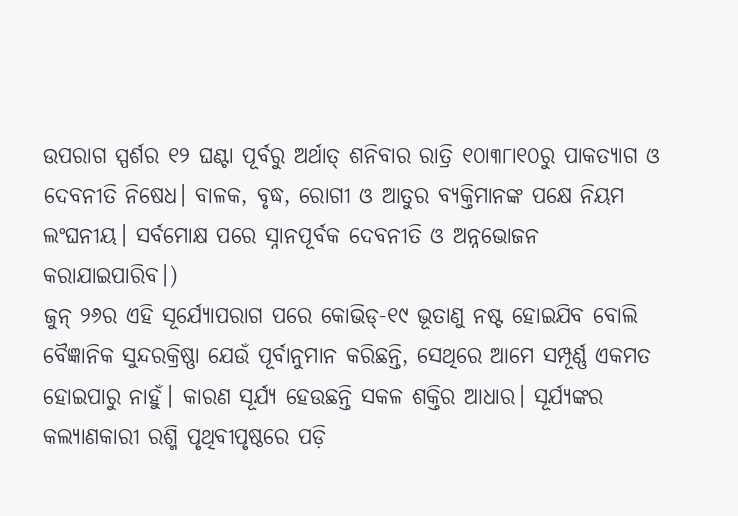ଉପରାଗ ସ୍ପର୍ଶର ୧୨ ଘଣ୍ଟା ପୂର୍ବରୁ ଅର୍ଥାତ୍ ଶନିବାର ରାତ୍ରି ୧୦ା୩୮ା୧୦ରୁ ପାକତ୍ୟାଗ ଓ ଦେବନୀତି ନିଷେଧ। ବାଳକ, ବୃଦ୍ଧ, ରୋଗୀ ଓ ଆତୁର ବ୍ୟକ୍ତିମାନଙ୍କ ପକ୍ଷେ ନିୟମ ଲଂଘନୀୟ। ସର୍ବମୋକ୍ଷ ପରେ ସ୍ନାନପୂର୍ବକ ଦେବନୀତି ଓ ଅନ୍ନଭୋଜନ କରାଯାଇପାରିବ।)
ଜୁନ୍ ୨୬ର ଏହି ସୂର୍ଯ୍ୟୋପରାଗ ପରେ କୋଭିଡ୍-୧୯ ଭୂତାଣୁ ନଷ୍ଟ ହୋଇଯିବ ବୋଲି ବୈଜ୍ଞାନିକ ସୁନ୍ଦରକ୍ରିଷ୍ଣା ଯେଉଁ ପୂର୍ବାନୁମାନ କରିଛନ୍ତି, ସେଥିରେ ଆମେ ସମ୍ପୂର୍ଣ୍ଣ ଏକମତ ହୋଇପାରୁ ନାହୁଁ। କାରଣ ସୂର୍ଯ୍ୟ ହେଉଛନ୍ତି ସକଳ ଶକ୍ତିର ଆଧାର। ସୂର୍ଯ୍ୟଙ୍କର କଲ୍ୟାଣକାରୀ ରଶ୍ମି ପୃଥିବୀପୃଷ୍ଠରେ ପଡ଼ି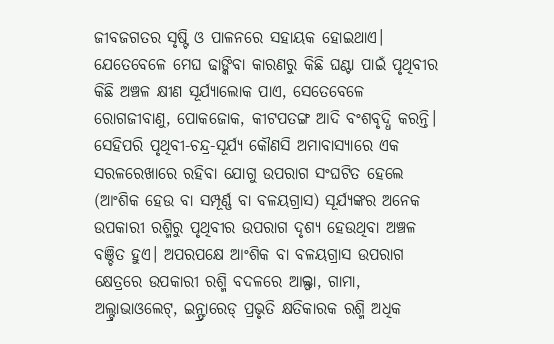ଜୀବଜଗତର ସୃଷ୍ଟି ଓ ପାଳନରେ ସହାୟକ ହୋଇଥାଏ। ଯେତେବେଳେ ମେଘ ଢାଙ୍କିବା କାରଣରୁ କିଛି ଘଣ୍ଟା ପାଇଁ ପୃଥିବୀର କିଛି ଅଞ୍ଚଳ କ୍ଷୀଣ ସୂର୍ଯ୍ୟାଲୋକ ପାଏ, ସେତେବେଳେ ରୋଗଜୀବାଣୁ, ପୋକଜୋକ, କୀଟପତଙ୍ଗ ଆଦି ବଂଶବୃଦ୍ଧି କରନ୍ତି। ସେହିପରି ପୃଥିବୀ-ଚନ୍ଦ୍ର-ସୂର୍ଯ୍ୟ କୌଣସି ଅମାବାସ୍ୟାରେ ଏକ ସରଳରେଖାରେ ରହିବା ଯୋଗୁ ଉପରାଗ ସଂଘଟିତ ହେଲେ (ଆଂଶିକ ହେଉ ବା ସମ୍ପୂର୍ଣ୍ଣ ବା ବଳୟଗ୍ରାସ) ସୂର୍ଯ୍ୟଙ୍କର ଅନେକ ଉପକାରୀ ରଶ୍ମିରୁ ପୃଥିବୀର ଉପରାଗ ଦୃଶ୍ୟ ହେଉଥିବା ଅଞ୍ଚଳ ବଞ୍ଚିତ ହୁଏ। ଅପରପକ୍ଷେ ଆଂଶିକ ବା ବଳୟଗ୍ରାସ ଉପରାଗ କ୍ଷେତ୍ରରେ ଉପକାରୀ ରଶ୍ମି ବଦଳରେ ଆଲ୍ଫା, ଗାମା, ଅଲ୍ଟ୍ରାଭାଓଲେଟ୍, ଇନ୍ଫ୍ରାରେଡ୍ ପ୍ରଭୃତି କ୍ଷତିକାରକ ରଶ୍ମି ଅଧିକ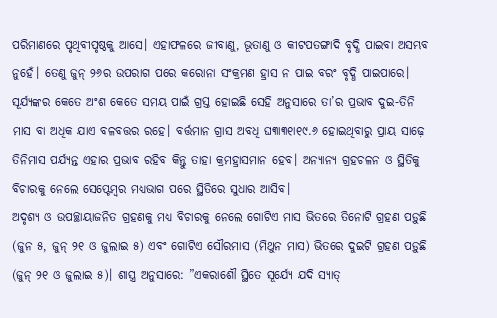ପରିମାଣରେ ପୃଥିବୀପୃଷ୍ଠକୁ ଆସେ। ଏହାଫଳରେ ଜୀବାଣୁ, ଭୂତାଣୁ ଓ କୀଟପତଙ୍ଗାଦି ବୃଦ୍ଧି ପାଇବା ଅସମ୍ଭବ ନୁହେଁ। ତେଣୁ ଜୁନ୍ ୨୬ର ଉପରାଗ ପରେ କରୋନା ସଂକ୍ରମଣ ହ୍ରାସ ନ ପାଇ ବରଂ ବୃଦ୍ଧି ପାଇପାରେ। ସୂର୍ଯ୍ୟଙ୍କର କେତେ ଅଂଶ କେତେ ସମୟ ପାଇଁ ଗ୍ରସ୍ତ ହୋଇଛି ସେହି ଅନୁସାରେ ତା’ର ପ୍ରଭାବ ଦୁଇ-ତିନି ମାସ ବା ଅଧିକ ଯାଏ ବଳବତ୍ତର ରହେ। ବର୍ତ୍ତମାନ ଗ୍ରାସ ଅବଧି ଘ୩ା୩୧ା୧୯.୬ ହୋଇଥିବାରୁ ପ୍ରାୟ ସାଢ଼େ ତିନିମାସ ପର୍ଯ୍ୟନ୍ତ ଏହାର ପ୍ରଭାବ ରହିବ କିନ୍ତୁ ତାହା କ୍ରମହ୍ରାସମାନ ହେବ। ଅନ୍ୟାନ୍ୟ ଗ୍ରହଚଳନ ଓ ସ୍ଥିତିକୁ ବିଚାରକୁ ନେଲେ ସେପ୍ଟେମ୍ବର ମଧ୍ୟଭାଗ ପରେ ସ୍ଥିତିରେ ସୁଧାର ଆସିବ।
ଅଦୃଶ୍ୟ ଓ ଉପଚ୍ଛାୟାଜନିତ ଗ୍ରହଣକୁ ମଧ୍ୟ ବିଚାରକୁ ନେଲେ ଗୋଟିଏ ମାସ ଭିତରେ ତିନୋଟି ଗ୍ରହଣ ପଡ଼ୁଛି (ଜୁନ ୫, ଜୁନ୍ ୨୧ ଓ ଜୁଲାଇ ୫) ଏବଂ ଗୋଟିଏ ସୌରମାସ (ମିଥୁନ ମାସ) ଭିତରେ ଦୁଇଟି ଗ୍ରହଣ ପଡ଼ୁଛି (ଜୁନ୍ ୨୧ ଓ ଜୁଲାଇ ୫)। ଶାସ୍ତ୍ର ଅନୁସାରେ: ”ଏକରାଶୌ ସ୍ଥିତେ ସୂର୍ଯ୍ୟେ ଯଦି ସ୍ୟାତ୍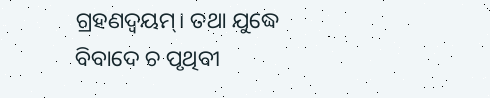ଗ୍ରହଣଦ୍ବୟମ୍। ତଥା ଯୁଦ୍ଧେ ବିବାଦେ ଚ ପୃଥିବୀ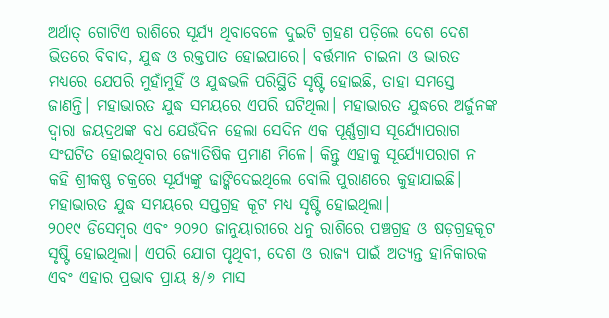ଅର୍ଥାତ୍ ଗୋଟିଏ ରାଶିରେ ସୂର୍ଯ୍ୟ ଥିବାବେଳେ ଦୁଇଟି ଗ୍ରହଣ ପଡ଼ିଲେ ଦେଶ ଦେଶ ଭିତରେ ବିବାଦ, ଯୁଦ୍ଧ ଓ ରକ୍ତପାତ ହୋଇପାରେ। ବର୍ତ୍ତମାନ ଚାଇନା ଓ ଭାରତ ମଧ୍ୟରେ ଯେପରି ମୁହାଁମୁହିଁ ଓ ଯୁଦ୍ଧଭଳି ପରିସ୍ଥିତି ସୃଷ୍ଟି ହୋଇଛି, ତାହା ସମସ୍ତେ ଜାଣନ୍ତି। ମହାଭାରତ ଯୁଦ୍ଧ ସମୟରେ ଏପରି ଘଟିଥିଲା। ମହାଭାରତ ଯୁଦ୍ଧରେ ଅର୍ଜୁନଙ୍କ ଦ୍ବାରା ଜୟଦ୍ରଥଙ୍କ ବଧ ଯେଉଁଦିନ ହେଲା ସେଦିନ ଏକ ପୂର୍ଣ୍ଣଗ୍ରାସ ସୂର୍ଯ୍ୟୋପରାଗ ସଂଘଟିତ ହୋଇଥିବାର ଜ୍ୟୋତିଷିକ ପ୍ରମାଣ ମିଳେ। କିନ୍ତୁ ଏହାକୁ ସୂର୍ଯ୍ୟୋପରାଗ ନ କହି ଶ୍ରୀକଷ୍ଣ ଚକ୍ରରେ ସୂର୍ଯ୍ୟଙ୍କୁ ଢାଙ୍କିଦେଇଥିଲେ ବୋଲି ପୁରାଣରେ କୁହାଯାଇଛି। ମହାଭାରତ ଯୁଦ୍ଧ ସମୟରେ ସପ୍ତଗ୍ରହ କୂଟ ମଧ୍ୟ ସୃଷ୍ଟି ହୋଇଥିଲା।
୨୦୧୯ ଡିସେମ୍ବର ଏବଂ ୨୦୨୦ ଜାନୁୟାରୀରେ ଧନୁ ରାଶିରେ ପଞ୍ଚଗ୍ରହ ଓ ଷଡ଼ଗ୍ରହକୂଟ ସୃଷ୍ଟି ହୋଇଥିଲା। ଏପରି ଯୋଗ ପୃଥିବୀ, ଦେଶ ଓ ରାଜ୍ୟ ପାଇଁ ଅତ୍ୟନ୍ତ ହାନିକାରକ ଏବଂ ଏହାର ପ୍ରଭାବ ପ୍ରାୟ ୫/୬ ମାସ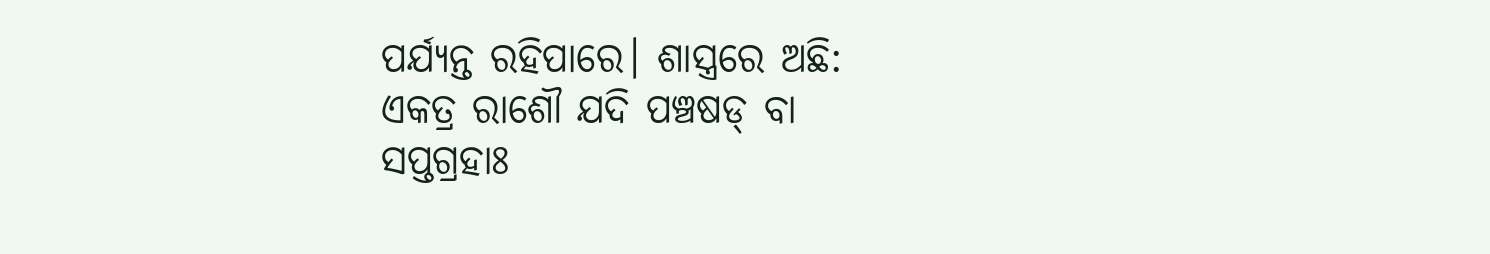ପର୍ଯ୍ୟନ୍ତ ରହିପାରେ। ଶାସ୍ତ୍ରରେ ଅଛି:
ଏକତ୍ର ରାଶୌ ଯଦି ପଞ୍ଚଷଡ୍ ବା
ସପ୍ତଗ୍ରହାଃ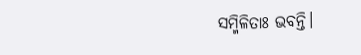ସମ୍ମିଳିତାଃ ଭବନ୍ତି।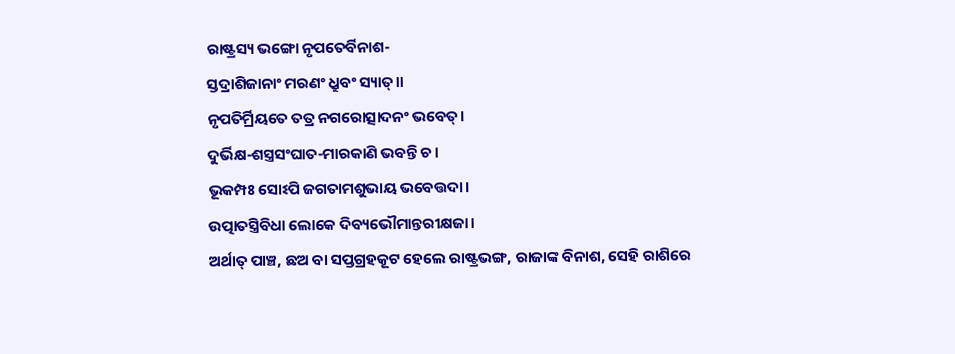ରାଷ୍ଟ୍ରସ୍ୟ ଭଙ୍ଗୋ ନୃପତେର୍ବିନାଶ-
ସ୍ତଦ୍ରାଶିଜାନାଂ ମରଣଂ ଧ୍ରୁବଂ ସ୍ୟାତ୍।।
ନୃପତିର୍ମ୍ରିୟତେ ତତ୍ର ନଗରୋତ୍ସାଦନଂ ଭବେତ୍।
ଦୁର୍ଭିକ୍ଷ-ଶସ୍ତ୍ରସଂଘାତ-ମାରକାଣି ଭବନ୍ତି ଚ।
ଭୂକମ୍ପଃ ସୋଽପି ଜଗତାମଶୁଭାୟ ଭବେତ୍ତଦା।
ଉତ୍ପାତସ୍ତ୍ରିବିଧା ଲୋକେ ଦିବ୍ୟଭୌମାନ୍ତରୀକ୍ଷଜା।
ଅର୍ଥାତ୍ ପାଞ୍ଚ, ଛଅ ବା ସପ୍ତଗ୍ରହକୂଟ ହେଲେ ରାଷ୍ଟ୍ରଭଙ୍ଗ, ରାଜାଙ୍କ ବିନାଶ, ସେହି ରାଶିରେ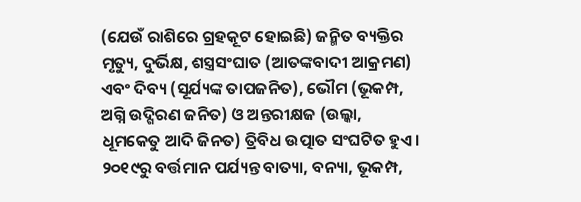(ଯେଉଁ ରାଶିରେ ଗ୍ରହକୂଟ ହୋଇଛି) ଜନ୍ମିତ ବ୍ୟକ୍ତିର ମୃତ୍ୟୁ, ଦୁର୍ଭିକ୍ଷ, ଶସ୍ତ୍ରସଂଘାତ (ଆତଙ୍କବାଦୀ ଆକ୍ରମଣ) ଏବଂ ଦିବ୍ୟ (ସୂର୍ଯ୍ୟଙ୍କ ତାପଜନିତ), ଭୌମ (ଭୂକମ୍ପ, ଅଗ୍ନି ଉଦ୍ଗିରଣ ଜନିତ) ଓ ଅନ୍ତରୀକ୍ଷଜ (ଉଲ୍କା, ଧୂମକେତୁ ଆଦି ଜିନତ) ତ୍ରିବିଧ ଉତ୍ପାତ ସଂଘଟିତ ହୁଏ। ୨୦୧୯ରୁ ବର୍ତ୍ତମାନ ପର୍ଯ୍ୟନ୍ତ ବାତ୍ୟା, ବନ୍ୟା, ଭୂକମ୍ପ,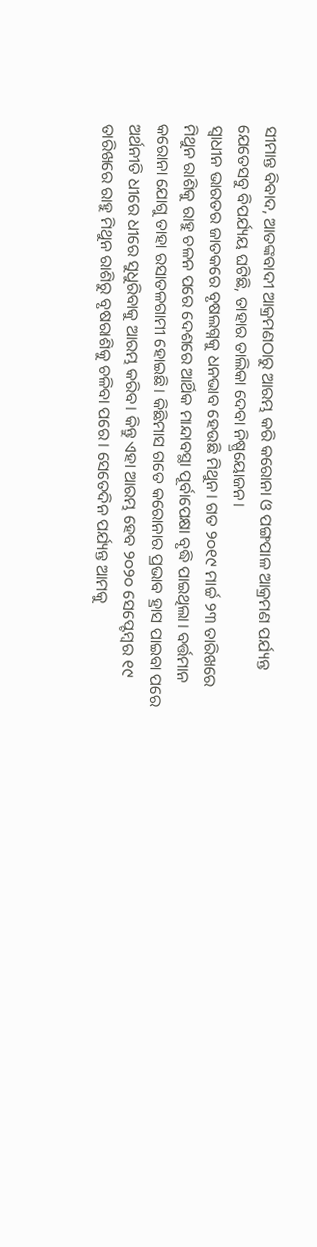ସୀମାନ୍ତ ବିବାଦ, ଆତଙ୍କବାଦୀ ଆକ୍ରମଣଠାରୁ ଆରମ୍ଭ କରି କରୋନା ଓ ପଙ୍ଗପାଳ ଆକ୍ରମଣ ପର୍ଯ୍ୟନ୍ତ ଯେତେସବୁ ବିପର୍ଯ୍ୟୟ ଘଟିଛି, ତାହାର ତାଲିକା ଦେବା ନିଷ୍ପ୍ରୟୋଜନ।
ସ୍ବାଧୀନ ଭାରତର ଜାତକରେ ବୃଷଲଗ୍ନକୁ ଧନଭାବ ହେଉଛି ମିଥୁନ। ଗତ ୨୦୧୯ ମାର୍ଚ୍ଚ ୨୩ ତାରିଖରେ ମିଥୁନ ରାଶିକୁ ରାହୁ ଚଳନ ପରେ ଦେଶରେ ଆର୍ଥିକ ମାନ୍ଦାବସ୍ଥା ପୂର୍ବାପେକ୍ଷା ବୃଦ୍ଧି ପାଇଥିଲା। ବର୍ତ୍ତମାନ କରୋନା ଯୋଗୁ ତାହା ରସାତଳଗାମୀ ହୋଇଛି। କିଛିମାସ ଗତେ କରୋନାର ପ୍ରଭାବ ହ୍ରାସ ପାଇବା ପରେ ଅର୍ଥନୀତି ଧୀରେ ଧୀରେ ସୁଧୁରିବାକୁ ଆରମ୍ଭ କରିବ। କିନ୍ତୁ ଏହା ଆରମ୍ଭ ହେବ ୨୦୨୦ ସେପ୍ଟେମ୍ବର ୧୯ ତାରିଖରେ ରାହୁ ମିଥୁନ ରାଶିରୁ ବୃଷରାଶିକୁ ଚଳିବା ପରେ। ସେତେଦିନ ପର୍ଯ୍ୟନ୍ତ ଆମକୁ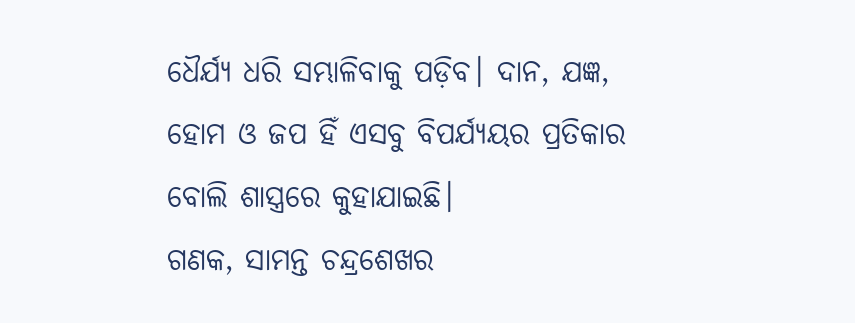ଧୈର୍ଯ୍ୟ ଧରି ସମ୍ଭାଳିବାକୁ ପଡ଼ିବ। ଦାନ, ଯଜ୍ଞ, ହୋମ ଓ ଜପ ହିଁ ଏସବୁ ବିପର୍ଯ୍ୟୟର ପ୍ରତିକାର ବୋଲି ଶାସ୍ତ୍ରରେ କୁହାଯାଇଛି।
ଗଣକ, ସାମନ୍ତ ଚନ୍ଦ୍ରଶେଖର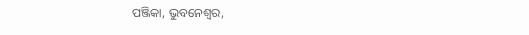ପଞ୍ଜିକା, ଭୁବନେଶ୍ୱର,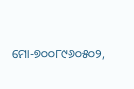ମୋ-୭୦୦୮୯୬୦୫୦୨,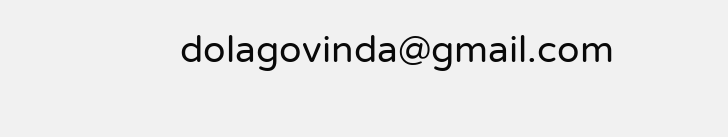dolagovinda@gmail.com